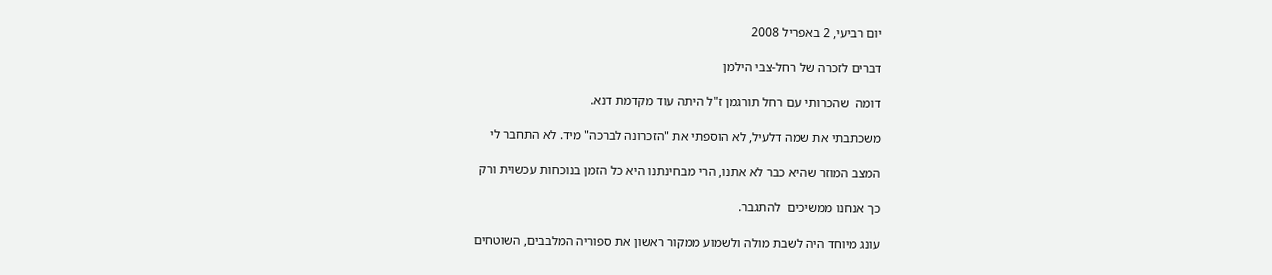יום רביעי, 2 באפריל 2008

דברים לזכרה של רחל-צבי הילמן

דומה  שהכרותי עם רחל תורגמן ז"ל היתה עוד מקדמת דנא.

משכתבתי את שמה דלעיל, לא הוספתי את "הזכרונה לברכה" מיד. לא התחבר לי

המצב המוזר שהיא כבר לא אתנו, הרי מבחינתנו היא כל הזמן בנוכחות עכשוית ורק

כך אנחנו ממשיכים  להתגבר.

עונג מיוחד היה לשבת מולה ולשמוע ממקור ראשון את ספוריה המלבבים, השוטחים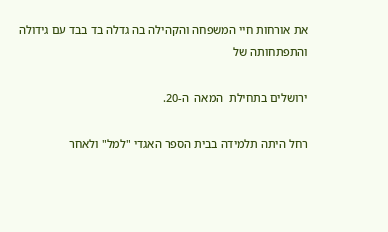את אורחות חיי המשפחה והקהילה בה גדלה בד בבד עם גידולה והתפתחותה של

ירושלים בתחילת  המאה  ה-20.

רחל היתה תלמידה בבית הספר האגדי "למל" ולאחר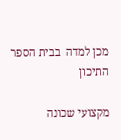מכן למדה  בבית הספר התיכון

מקצועי שכונה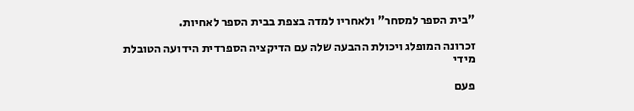"בית הספר למסחר" ולאחריו למדה בצפת בבית הספר לאחיות.

זכרונה המופלג ויכולת ההבעה שלה עם הדיקציה הספרדית הידועה הטובלת מידי

פעם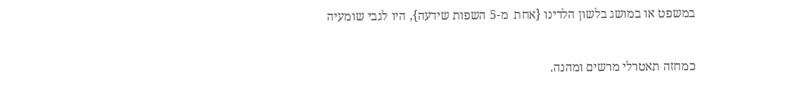במשפט או במושג בלשון הלדינו {אחת  מ-5 השפות שידעה}, היו לגבי שומעיה

כמחזה תאטרלי מרשים ומהנה.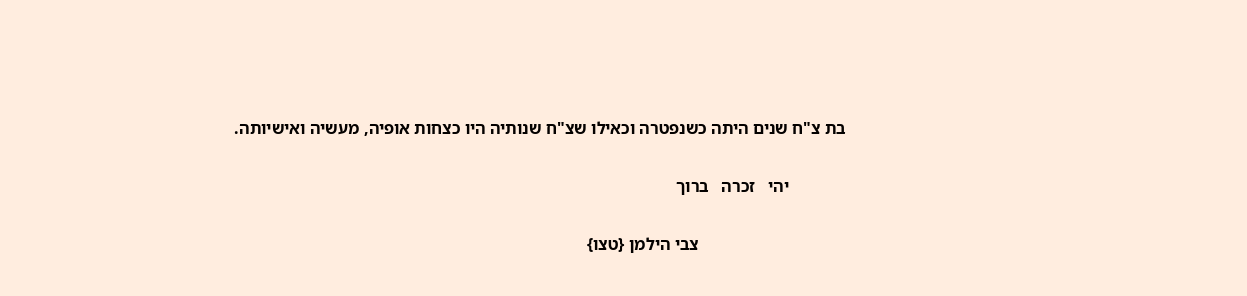בת צ"ח שנים היתה כשנפטרה וכאילו שצ"ח שנותיה היו כצחות אופיה, מעשיה ואישיותה.

             יהי   זכרה   ברוך

                                  צבי הילמן {טצו}